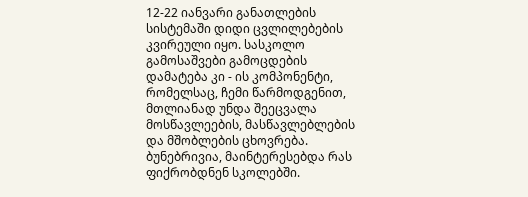12-22 იანვარი განათლების სისტემაში დიდი ცვლილებების კვირეული იყო. სასკოლო გამოსაშვები გამოცდების დამატება კი - ის კომპონენტი, რომელსაც, ჩემი წარმოდგენით, მთლიანად უნდა შეეცვალა მოსწავლეების, მასწავლებლების და მშობლების ცხოვრება. ბუნებრივია, მაინტერესებდა რას ფიქრობდნენ სკოლებში.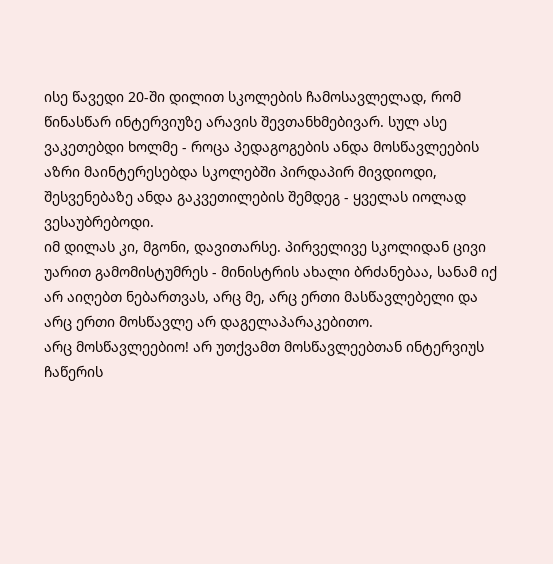ისე წავედი 20-ში დილით სკოლების ჩამოსავლელად, რომ წინასწარ ინტერვიუზე არავის შევთანხმებივარ. სულ ასე ვაკეთებდი ხოლმე - როცა პედაგოგების ანდა მოსწავლეების აზრი მაინტერესებდა სკოლებში პირდაპირ მივდიოდი, შესვენებაზე ანდა გაკვეთილების შემდეგ - ყველას იოლად ვესაუბრებოდი.
იმ დილას კი, მგონი, დავითარსე. პირველივე სკოლიდან ცივი უარით გამომისტუმრეს - მინისტრის ახალი ბრძანებაა, სანამ იქ არ აიღებთ ნებართვას, არც მე, არც ერთი მასწავლებელი და არც ერთი მოსწავლე არ დაგელაპარაკებითო.
არც მოსწავლეებიო! არ უთქვამთ მოსწავლეებთან ინტერვიუს ჩაწერის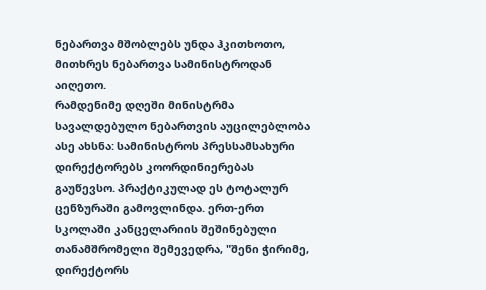ნებართვა მშობლებს უნდა ჰკითხოთო, მითხრეს ნებართვა სამინისტროდან აიღეთო.
რამდენიმე დღეში მინისტრმა სავალდებულო ნებართვის აუცილებლობა ასე ახსნა: სამინისტროს პრესსამსახური დირექტორებს კოორდინიერებას გაუწევსო. პრაქტიკულად ეს ტოტალურ ცენზურაში გამოვლინდა. ერთ-ერთ სკოლაში კანცელარიის შეშინებული თანამშრომელი შემევედრა, "შენი ჭირიმე, დირექტორს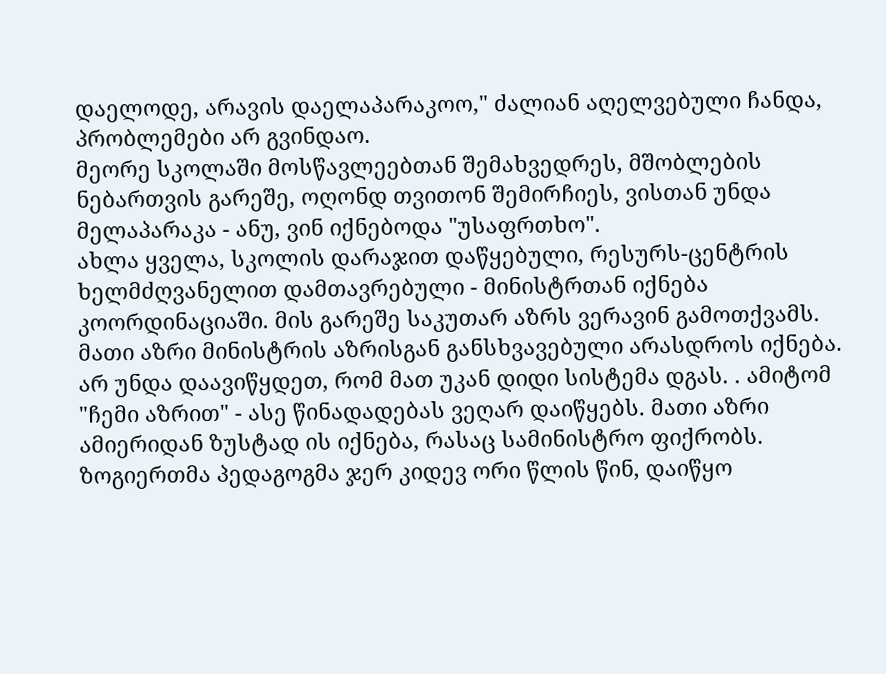დაელოდე, არავის დაელაპარაკოო," ძალიან აღელვებული ჩანდა, პრობლემები არ გვინდაო.
მეორე სკოლაში მოსწავლეებთან შემახვედრეს, მშობლების ნებართვის გარეშე, ოღონდ თვითონ შემირჩიეს, ვისთან უნდა მელაპარაკა - ანუ, ვინ იქნებოდა "უსაფრთხო".
ახლა ყველა, სკოლის დარაჯით დაწყებული, რესურს-ცენტრის ხელმძღვანელით დამთავრებული - მინისტრთან იქნება კოორდინაციაში. მის გარეშე საკუთარ აზრს ვერავინ გამოთქვამს. მათი აზრი მინისტრის აზრისგან განსხვავებული არასდროს იქნება. არ უნდა დაავიწყდეთ, რომ მათ უკან დიდი სისტემა დგას. . ამიტომ "ჩემი აზრით" - ასე წინადადებას ვეღარ დაიწყებს. მათი აზრი ამიერიდან ზუსტად ის იქნება, რასაც სამინისტრო ფიქრობს.
ზოგიერთმა პედაგოგმა ჯერ კიდევ ორი წლის წინ, დაიწყო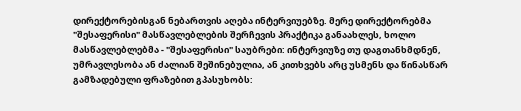დირექტორებისგან ნებართვის აღება ინტერვიუებზე. მერე დირექტორებმა "შესაფერისი" მასწავლებლების შერჩევის პრაქტიკა განაახლეს, ხოლო მასწავლებლებმა - "შესაფერისი" საუბრები: ინტერვიუზე თუ დაგთანხმდნენ, უმრავლესობა ან ძალიან შეშინებულია, ან კითხვებს არც უსმენს და წინასწარ გამზადებული ფრაზებით გპასუხობს: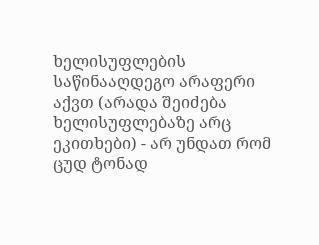ხელისუფლების საწინააღდეგო არაფერი აქვთ (არადა შეიძება ხელისუფლებაზე არც ეკითხები) - არ უნდათ რომ ცუდ ტონად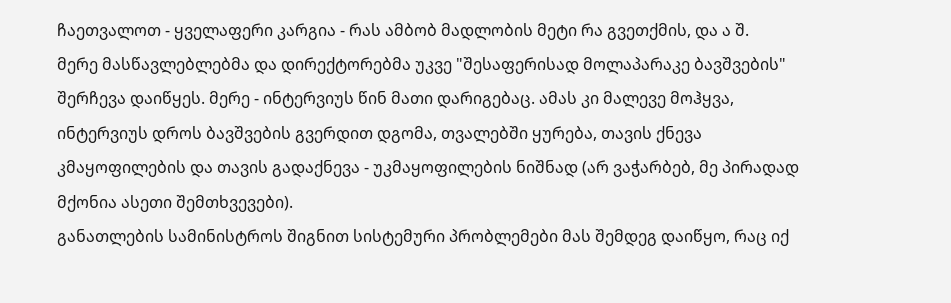ჩაეთვალოთ - ყველაფერი კარგია - რას ამბობ მადლობის მეტი რა გვეთქმის, და ა შ.
მერე მასწავლებლებმა და დირექტორებმა უკვე "შესაფერისად მოლაპარაკე ბავშვების" შერჩევა დაიწყეს. მერე - ინტერვიუს წინ მათი დარიგებაც. ამას კი მალევე მოჰყვა, ინტერვიუს დროს ბავშვების გვერდით დგომა, თვალებში ყურება, თავის ქნევა კმაყოფილების და თავის გადაქნევა - უკმაყოფილების ნიშნად (არ ვაჭარბებ, მე პირადად მქონია ასეთი შემთხვევები).
განათლების სამინისტროს შიგნით სისტემური პრობლემები მას შემდეგ დაიწყო, რაც იქ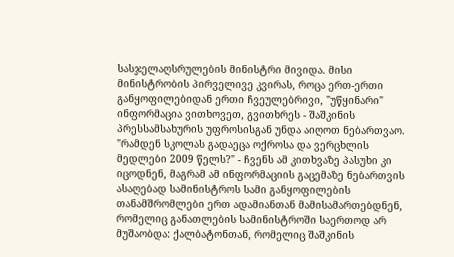სასჯელაღსრულების მინისტრი მივიდა. მისი მინისტრობის პირველივე კვირას, როცა ერთ-ერთი განყოფილებიდან ერთი ჩვეულებრივი, "უწყინარი" ინფორმაცია ვითხოვეთ, გვითხრეს - შაშკინის პრესსამსახურის უფროსისგან უნდა აიღოთ ნებართვაო. "რამდენ სკოლას გადაეცა ოქროსა და ვერცხლის მედლები 2009 წელს?" - ჩვენს ამ კითხვაზე პასუხი კი იცოდნენ, მაგრამ ამ ინფორმაციის გაცემაზე ნებართვის ასაღებად სამინისტროს სამი განყოფილების თანამშრომლები ერთ ადამიანთან მამისამართებდნენ, რომელიც განათლების სამინისტროში საერთოდ არ მუშაობდა: ქალბატონთან, რომელიც შაშკინის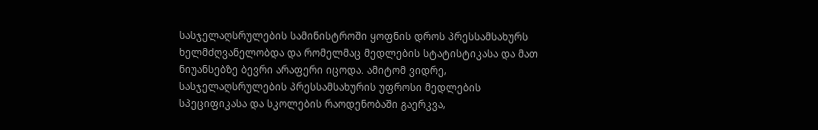სასჯელაღსრულების სამინისტროში ყოფნის დროს პრესსამსახურს ხელმძღვანელობდა და რომელმაც მედლების სტატისტიკასა და მათ ნიუანსებზე ბევრი არაფერი იცოდა. ამიტომ ვიდრე, სასჯელაღსრულების პრესსამსახურის უფროსი მედლების სპეციფიკასა და სკოლების რაოდენობაში გაერკვა,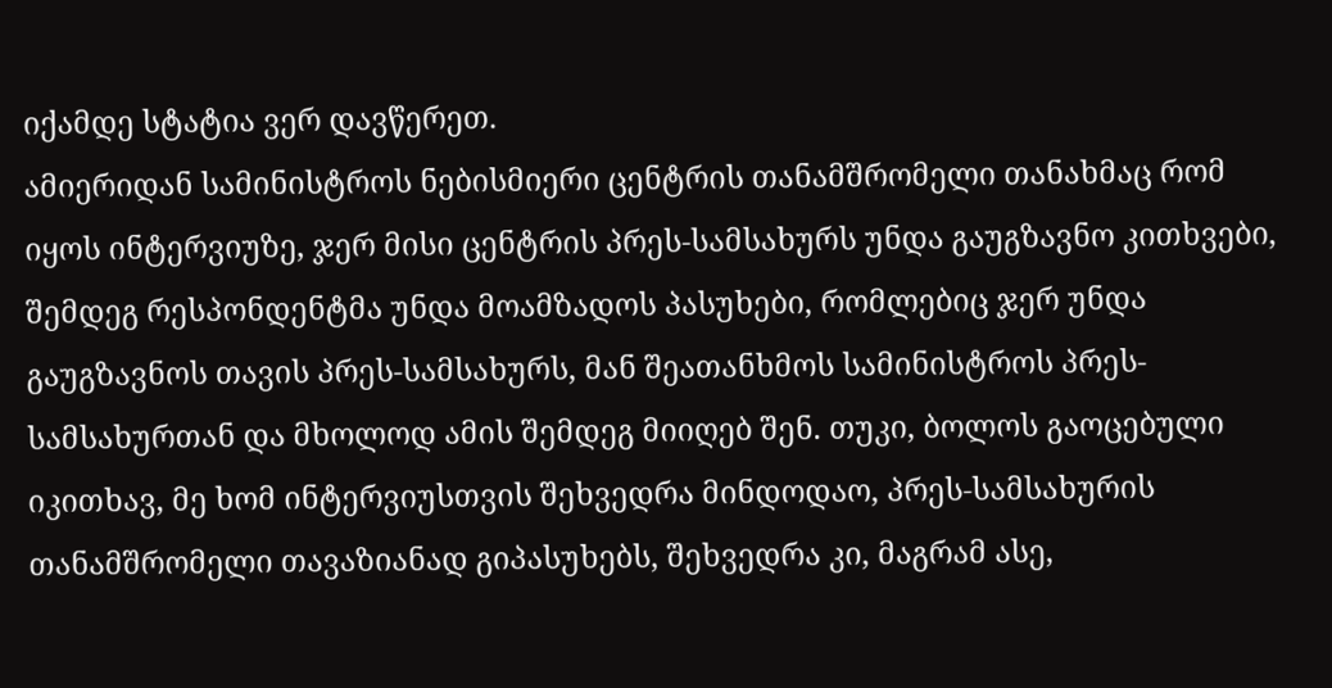იქამდე სტატია ვერ დავწერეთ.
ამიერიდან სამინისტროს ნებისმიერი ცენტრის თანამშრომელი თანახმაც რომ იყოს ინტერვიუზე, ჯერ მისი ცენტრის პრეს-სამსახურს უნდა გაუგზავნო კითხვები, შემდეგ რესპონდენტმა უნდა მოამზადოს პასუხები, რომლებიც ჯერ უნდა გაუგზავნოს თავის პრეს-სამსახურს, მან შეათანხმოს სამინისტროს პრეს-სამსახურთან და მხოლოდ ამის შემდეგ მიიღებ შენ. თუკი, ბოლოს გაოცებული იკითხავ, მე ხომ ინტერვიუსთვის შეხვედრა მინდოდაო, პრეს-სამსახურის თანამშრომელი თავაზიანად გიპასუხებს, შეხვედრა კი, მაგრამ ასე,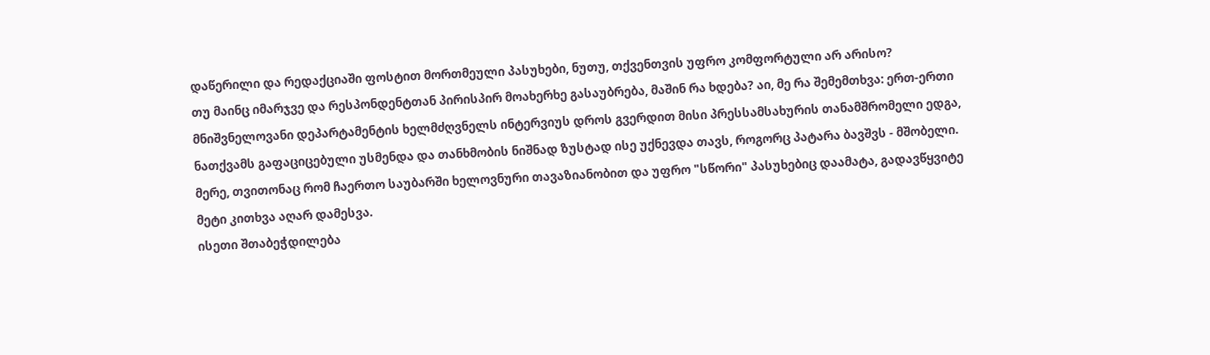დაწერილი და რედაქციაში ფოსტით მორთმეული პასუხები, ნუთუ, თქვენთვის უფრო კომფორტული არ არისო?
თუ მაინც იმარჯვე და რესპონდენტთან პირისპირ მოახერხე გასაუბრება, მაშინ რა ხდება? აი, მე რა შემემთხვა: ერთ-ერთი მნიშვნელოვანი დეპარტამენტის ხელმძღვნელს ინტერვიუს დროს გვერდით მისი პრესსამსახურის თანამშრომელი ედგა, ნათქვამს გაფაციცებული უსმენდა და თანხმობის ნიშნად ზუსტად ისე უქნევდა თავს, როგორც პატარა ბავშვს - მშობელი. მერე, თვითონაც რომ ჩაერთო საუბარში ხელოვნური თავაზიანობით და უფრო "სწორი" პასუხებიც დაამატა, გადავწყვიტე მეტი კითხვა აღარ დამესვა.
ისეთი შთაბეჭდილება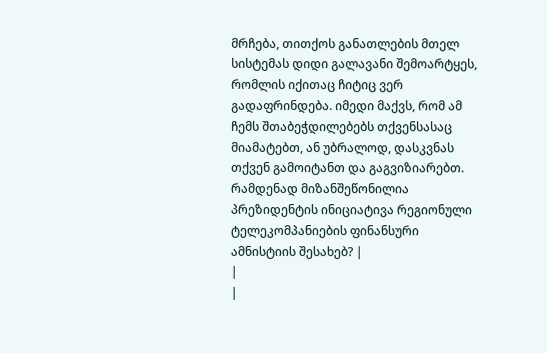მრჩება, თითქოს განათლების მთელ სისტემას დიდი გალავანი შემოარტყეს, რომლის იქითაც ჩიტიც ვერ გადაფრინდება. იმედი მაქვს, რომ ამ ჩემს შთაბეჭდილებებს თქვენსასაც მიამატებთ, ან უბრალოდ, დასკვნას თქვენ გამოიტანთ და გაგვიზიარებთ.
რამდენად მიზანშეწონილია პრეზიდენტის ინიციატივა რეგიონული ტელეკომპანიების ფინანსური ამნისტიის შესახებ? |
|
|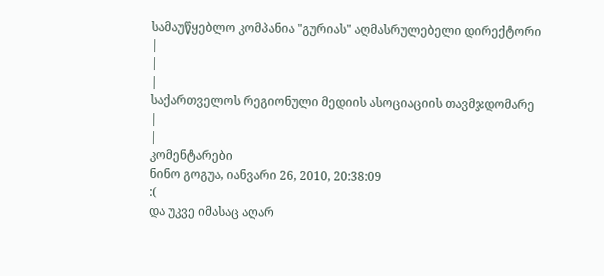სამაუწყებლო კომპანია "გურიას" აღმასრულებელი დირექტორი
|
|
|
საქართველოს რეგიონული მედიის ასოციაციის თავმჯდომარე
|
|
კომენტარები
ნინო გოგუა, იანვარი 26, 2010, 20:38:09
:(
და უკვე იმასაც აღარ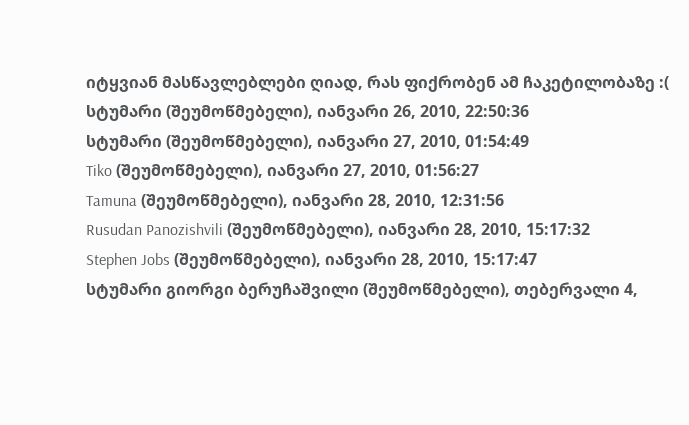იტყვიან მასწავლებლები ღიად, რას ფიქრობენ ამ ჩაკეტილობაზე :(
სტუმარი (შეუმოწმებელი), იანვარი 26, 2010, 22:50:36
სტუმარი (შეუმოწმებელი), იანვარი 27, 2010, 01:54:49
Tiko (შეუმოწმებელი), იანვარი 27, 2010, 01:56:27
Tamuna (შეუმოწმებელი), იანვარი 28, 2010, 12:31:56
Rusudan Panozishvili (შეუმოწმებელი), იანვარი 28, 2010, 15:17:32
Stephen Jobs (შეუმოწმებელი), იანვარი 28, 2010, 15:17:47
სტუმარი გიორგი ბერუჩაშვილი (შეუმოწმებელი), თებერვალი 4,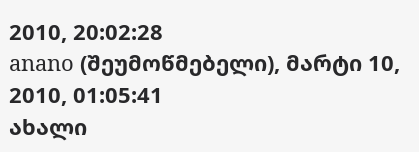2010, 20:02:28
anano (შეუმოწმებელი), მარტი 10, 2010, 01:05:41
ახალი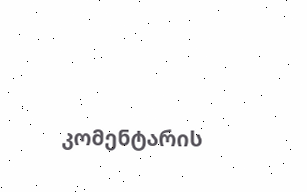კომენტარის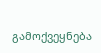გამოქვეყნება